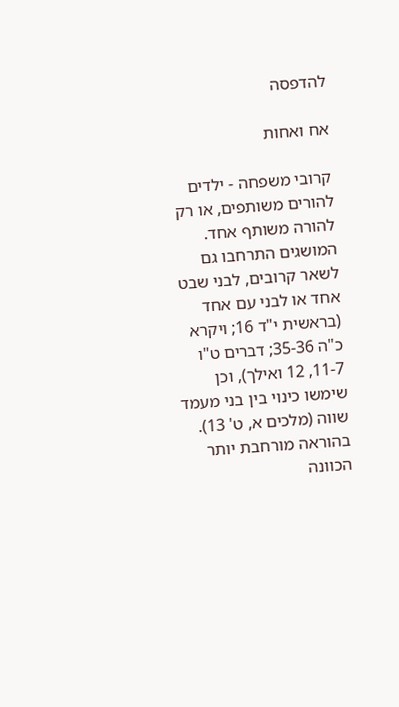להדפסה

אח ואחות

קרובי משפחה - ילדים להורים משותפים, או רק להורה משותף אחד.
המושגים התרחבו גם לשאר קרובים, לבני שבט אחד או לבני עם אחד (בראשית י"ד 16; ויקרא כ"ה 35-36; דברים ט"ו 11-7, 12 ואילך), וכן שימשו כינוי בין בני מעמד שווה (מלכים א, ט' 13).
בהוראה מורחבת יותר הכוונה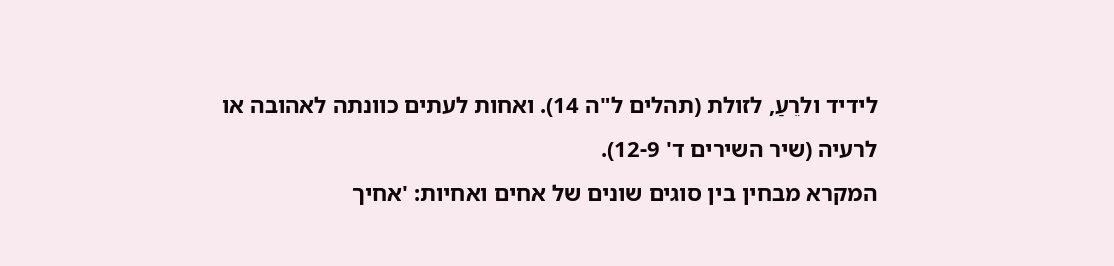לידיד ולרֵעַ, לזולת (תהלים ל"ה 14). ואחות לעתים כוונתה לאהובה או לרעיה (שיר השירים ד' 12-9).
המקרא מבחין בין סוגים שונים של אחים ואחיות: 'אחיך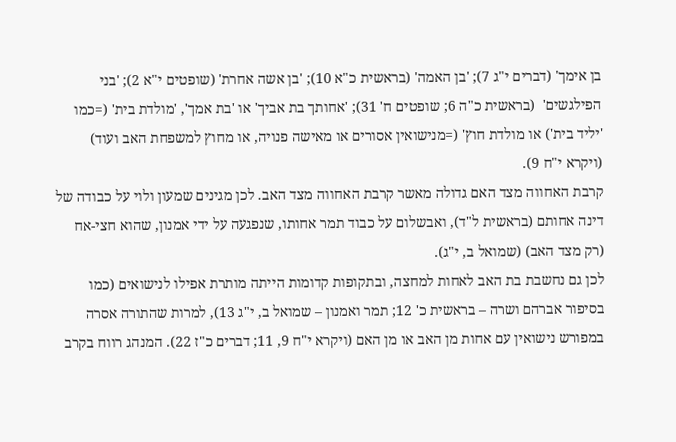בן אימך' (דברים י"ג 7); 'בן האמה' (בראשית כ"א 10); 'בן אשה אחרת' (שופטים י"א 2); 'בני הפילגשים'  (בראשית כ"ה 6; שופטים ח' 31); 'אחותך בת אביך' או 'בת אמך', 'מולדת בית' (=כמו 'יליד בית') או מולדת חוץ' (=מנישואין אסורים או מאישה פנויה, או מחוץ למשפחת האב ועוד) (ויקרא י"ח 9).
קרבת האחווה מצד האם גדולה מאשר קרבת האחווה מצד האב. לכן מגינים שמעון ולוי על כבודה של דינה אחותם (בראשית ל"ד), ואבשלום על כבוד תמר אחותו, שנפגעה על ידי אמנון, שהוא חצי-אח (רק מצד האב) (שמואל ב, י"ג).
לכן גם נחשבת בת האב לאחות למחצה, ובתקופות קדומות הייתה מותרת אפילו לנישואים (כמו בסיפור אברהם ושרה – בראשית כ' 12; תמר ואמנון – שמואל ב, י"ג 13), למרות שהתורה אסרה במפורש נישואין עם אחות מן האב או מן האם (ויקרא י"ח 9, 11; דברים כ"ז 22). המנהג רווח בקרב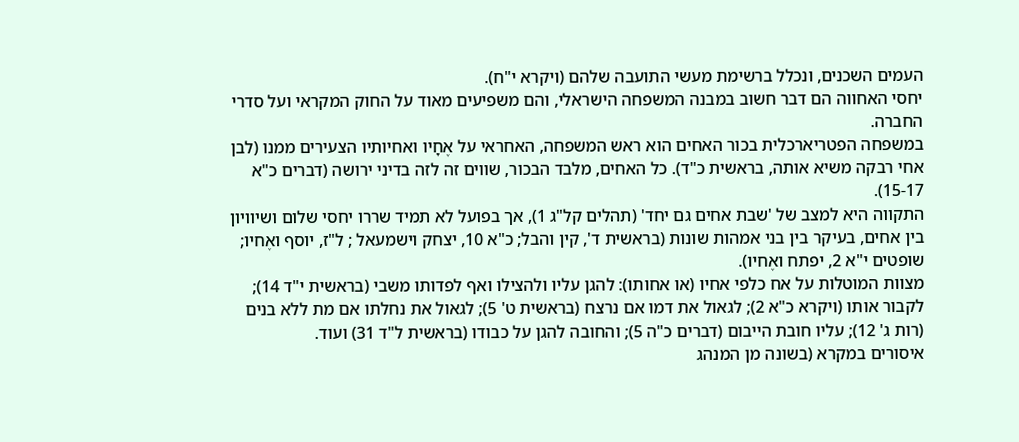העמים השכנים, ונכלל ברשימת מעשי התועבה שלהם (ויקרא י"ח).
יחסי האחווה הם דבר חשוב במבנה המשפחה הישראלי, והם משפיעים מאוד על החוק המקראי ועל סדרי החברה.
במשפחה הפטריארכלית בכור האחים הוא ראש המשפחה, האחראי על אֶחָיו ואחיותיו הצעירים ממנו (לבן אחי רבקה משיא אותה, בראשית כ"ד). כל האחים, מלבד הבכור, שווים זה לזה בדיני ירושה (דברים כ"א 15-17).
התקווה היא למצב של 'שבת אחים גם יחד' (תהלים קל"ג 1), אך בפועל לא תמיד שררו יחסי שלום ושיוויון בין אחים, בעיקר בין בני אמהות שונות (בראשית ד', קין והבל; כ"א 10, יצחק וישמעאל ; ל"ז, יוסף ואֶחיו; שופטים י"א 2, יפתח ואֶחיו).
מצוות המוטלות על אח כלפי אחיו (או אחותו): להגן עליו ולהצילו ואף לפדותו משבי (בראשית י"ד 14); לקבור אותו (ויקרא כ"א 2); לגאול את דמו אם נרצח (בראשית ט' 5); לגאול את נחלתו אם מת ללא בנים (רות ג' 12); עליו חובת הייבום (דברים כ"ה 5); והחובה להגן על כבודו (בראשית ל"ד 31) ועוד.
איסורים במקרא (בשונה מן המנהג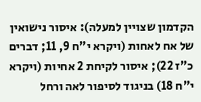הקדמון שצויין למעלה): איסור נישואין של אח לאחות (ויקרא י"ח 9, 11; דברים כ"ז 22); איסור לקיחת 2 אחיות (ויקרא י"ח 18) בניגוד לסיפור לאה ורחל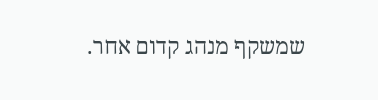שמשקף מנהג קדום אחר.